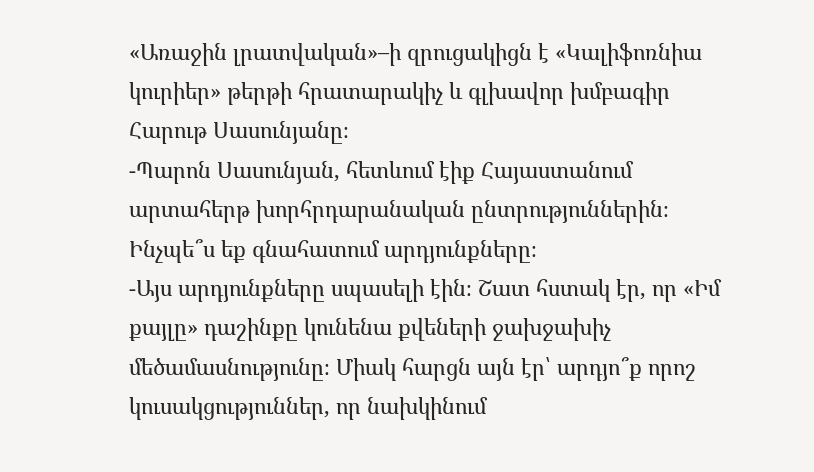«Առաջին լրատվական»–ի զրուցակիցն է «Կալիֆոռնիա կուրիեր» թերթի հրատարակիչ և գլխավոր խմբագիր Հարութ Սասունյանը։
-Պարոն Սասունյան, հետևում էիք Հայաստանում արտահերթ խորհրդարանական ընտրություններին։ Ինչպե՞ս եք գնահատում արդյունքները։
-Այս արդյունքները սպասելի էին։ Շատ հստակ էր, որ «Իմ քայլը» դաշինքը կունենա քվեների ջախջախիչ մեծամասնությունը։ Միակ հարցն այն էր՝ արդյո՞ք որոշ կուսակցություններ, որ նախկինում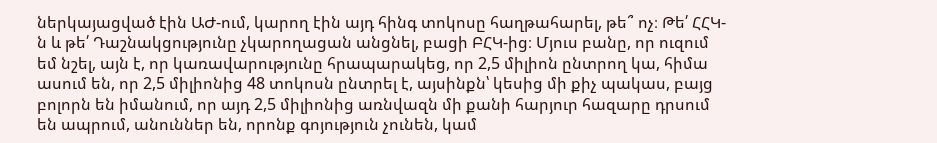ներկայացված էին ԱԺ-ում, կարող էին այդ հինգ տոկոսը հաղթահարել, թե՞ ոչ։ Թե՛ ՀՀԿ-ն և թե՛ Դաշնակցությունը չկարողացան անցնել, բացի ԲՀԿ-ից։ Մյուս բանը, որ ուզում եմ նշել, այն է, որ կառավարությունը հրապարակեց, որ 2,5 միլիոն ընտրող կա, հիմա ասում են, որ 2,5 միլիոնից 48 տոկոսն ընտրել է, այսինքն՝ կեսից մի քիչ պակաս, բայց բոլորն են իմանում, որ այդ 2,5 միլիոնից առնվազն մի քանի հարյուր հազարը դրսում են ապրում, անուններ են, որոնք գոյություն չունեն, կամ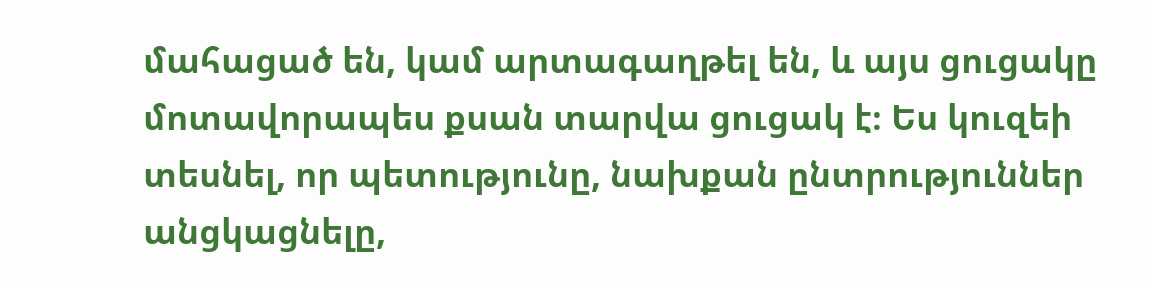մահացած են, կամ արտագաղթել են, և այս ցուցակը մոտավորապես քսան տարվա ցուցակ է։ Ես կուզեի տեսնել, որ պետությունը, նախքան ընտրություններ անցկացնելը,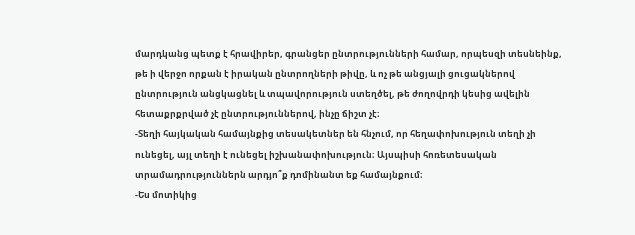մարդկանց պետք է հրավիրեր, գրանցեր ընտրությունների համար, որպեսզի տեսնեինք, թե ի վերջո որքան է իրական ընտրողների թիվը, և ոչ թե անցյալի ցուցակներով ընտրություն անցկացնել և տպավորություն ստեղծել, թե ժողովրդի կեսից ավելին հետաքրքրված չէ ընտրություններով, ինչը ճիշտ չէ։
-Տեղի հայկական համայնքից տեսակետներ են հնչում, որ հեղափոխություն տեղի չի ունեցել, այլ տեղի է ունեցել իշխանափոխություն։ Այսպիսի հոռետեսական տրամադրություններն արդյո՞ք դոմինանտ եք համայնքում։
-Ես մոտիկից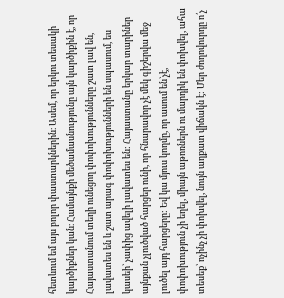հետևում եմ այս բոլոր փաստարկներին։ Ասեմ, որ երկու տեսակի կարծիքներ կան։ Համայնքի մեծամասնությունը այն կարծիքին է, որ Հայաստանում տեղի ունեցող փոփոխությունները շատ լավ են, լավատես են և շատ արագ փոփոխությունների են սպասում, ես կասեի` չափից ավելի լավատես են: Հայաստանը երկար տարիներ այնքան չլուծված հարցեր ունի, որ հնարավոր չէ մեկ գիշերվա մեջ լուծել այդ հարցերը: Եվ կա մյուս կողմը, որ ասում են`չէ, փոփոխություն չի եղել, միայն աթոռներն ու մարդիկ են փոխվել, ահա տեսեք՝ ոչինչ չի փոխվել, նույն աղքատ վիճակն է: Մեր ժողովուրդը ո՛չ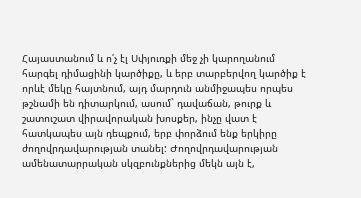Հայաստանում և ո՛չ էլ Սփյուռքի մեջ չի կարողանում հարգել դիմացինի կարծիքը, և երբ տարբերվող կարծիք է որևէ մեկը հայտնում, այդ մարդուն անմիջապես որպես թշնամի են դիտարկում, ասում` դավաճան, թուրք և շատուշատ վիրավորական խոսքեր, ինչը վատ է հատկապես այն դեպքում, երբ փորձում ենք երկիրը ժողովրդավարության տանել: Ժողովրդավարության ամենատարրական սկզբունքներից մեկն այն է,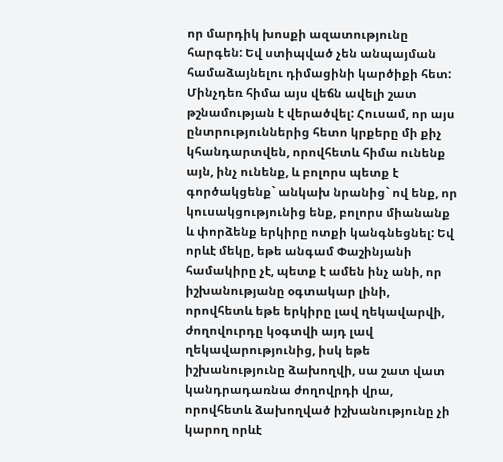որ մարդիկ խոսքի ազատությունը հարգեն: Եվ ստիպված չեն անպայման համաձայնելու դիմացինի կարծիքի հետ: Մինչդեռ հիմա այս վեճն ավելի շատ թշնամության է վերածվել: Հուսամ, որ այս ընտրություններից հետո կրքերը մի քիչ կհանդարտվեն, որովհետև հիմա ունենք այն, ինչ ունենք, և բոլորս պետք է գործակցենք` անկախ նրանից` ով ենք, որ կուսակցությունից ենք, բոլորս միանանք և փորձենք երկիրը ոտքի կանգնեցնել: Եվ որևէ մեկը, եթե անգամ Փաշինյանի համակիրը չէ, պետք է ամեն ինչ անի, որ իշխանությանը օգտակար լինի, որովհետև եթե երկիրը լավ ղեկավարվի, ժողովուրդը կօգտվի այդ լավ ղեկավարությունից, իսկ եթե իշխանությունը ձախողվի, սա շատ վատ կանդրադառնա ժողովրդի վրա, որովհետև ձախողված իշխանությունը չի կարող որևէ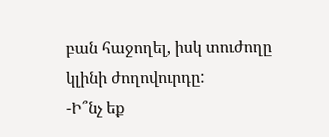բան հաջողել, իսկ տուժողը կլինի ժողովուրդը:
-Ի՞նչ եք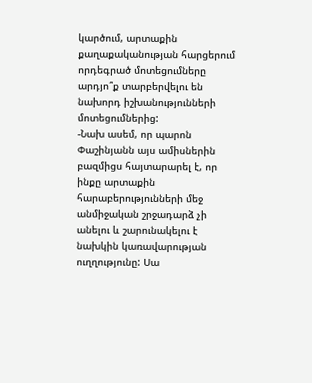կարծում, արտաքին քաղաքականության հարցերում որդեգրած մոտեցումները արդյո՞ք տարբերվելու են նախորդ իշխանությունների մոտեցումներից:
-Նախ ասեմ, որ պարոն Փաշինյանն այս ամիսներին բազմիցս հայտարարել է, որ ինքը արտաքին հարաբերությունների մեջ անմիջական շրջադարձ չի անելու և շարունակելու է նախկին կառավարության ուղղությունը: Սա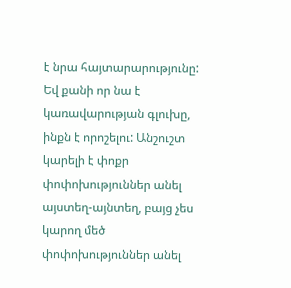է նրա հայտարարությունը: Եվ քանի որ նա է կառավարության գլուխը, ինքն է որոշելու: Անշուշտ կարելի է փոքր փոփոխություններ անել այստեղ-այնտեղ, բայց չես կարող մեծ փոփոխություններ անել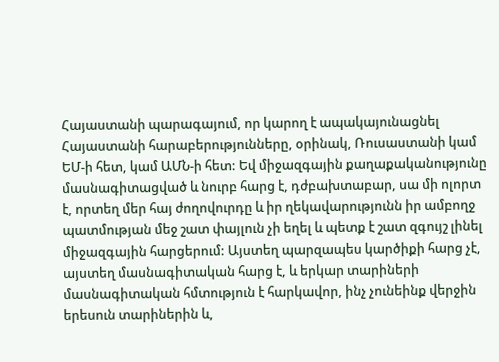Հայաստանի պարագայում, որ կարող է ապակայունացնել Հայաստանի հարաբերությունները, օրինակ, Ռուսաստանի կամ ԵՄ-ի հետ, կամ ԱՄՆ-ի հետ: Եվ միջազգային քաղաքականությունը մասնագիտացված և նուրբ հարց է, դժբախտաբար, սա մի ոլորտ է, որտեղ մեր հայ ժողովուրդը և իր ղեկավարությունն իր ամբողջ պատմության մեջ շատ փայլուն չի եղել և պետք է շատ զգույշ լինել միջազգային հարցերում: Այստեղ պարզապես կարծիքի հարց չէ, այստեղ մասնագիտական հարց է, և երկար տարիների մասնագիտական հմտություն է հարկավոր, ինչ չունեինք վերջին երեսուն տարիներին և,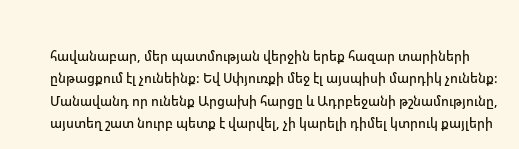հավանաբար, մեր պատմության վերջին երեք հազար տարիների ընթացքում էլ չունեինք: Եվ Սփյուռքի մեջ էլ այսպիսի մարդիկ չունենք: Մանավանդ որ ունենք Արցախի հարցը և Ադրբեջանի թշնամությունը, այստեղ շատ նուրբ պետք է վարվել, չի կարելի դիմել կտրուկ քայլերի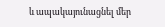և ապակայունացնել մեր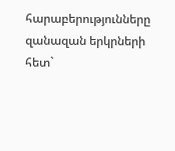հարաբերությունները զանազան երկրների հետ`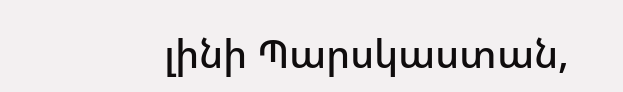լինի Պարսկաստան,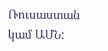Ռուսաստան կամ ԱՄՆ: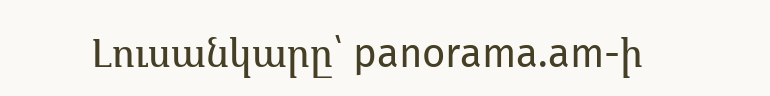Լուսանկարը՝ panorama.am-ի